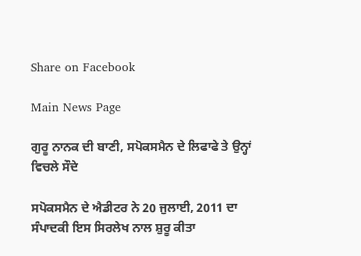Share on Facebook

Main News Page

ਗੁਰੂ ਨਾਨਕ ਦੀ ਬਾਣੀ, ਸਪੋਕਸਮੈਨ ਦੇ ਲਿਫਾਫੇ ਤੇ ਉਨ੍ਹਾਂ ਵਿਚਲੇ ਸੌਦੇ

ਸਪੋਕਸਮੈਨ ਦੇ ਐਡੀਟਰ ਨੇ 20 ਜੁਲਾਈ, 2011 ਦਾ ਸੰਪਾਦਕੀ ਇਸ ਸਿਰਲੇਖ ਨਾਲ ਸ਼ੁਰੂ ਕੀਤਾ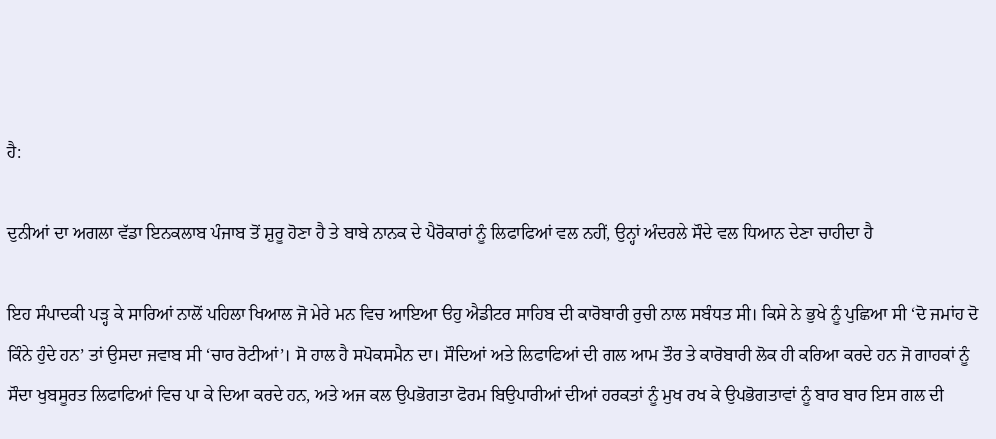ਹੈ:

ਦੁਨੀਆਂ ਦਾ ਅਗਲਾ ਵੱਡਾ ਇਨਕਲਾਬ ਪੰਜਾਬ ਤੋਂ ਸ਼ੁਰੂ ਹੋਣਾ ਹੈ ਤੇ ਬਾਬੇ ਨਾਨਕ ਦੇ ਪੈਰੋਕਾਰਾਂ ਨੂੰ ਲਿਫਾਫਿਆਂ ਵਲ ਨਹੀਂ, ਉਨ੍ਹਾਂ ਅੰਦਰਲੇ ਸੌਦੇ ਵਲ ਧਿਆਨ ਦੇਣਾ ਚਾਹੀਦਾ ਹੈ

ਇਹ ਸੰਪਾਦਕੀ ਪੜ੍ਹ ਕੇ ਸਾਰਿਆਂ ਨਾਲੋਂ ਪਹਿਲਾ ਖਿਆਲ ਜੋ ਮੇਰੇ ਮਨ ਵਿਚ ਆਇਆ ੳਹੁ ਐਡੀਟਰ ਸਾਹਿਬ ਦੀ ਕਾਰੋਬਾਰੀ ਰੁਚੀ ਨਾਲ ਸਬੰਧਤ ਸੀ। ਕਿਸੇ ਨੇ ਭੁਖੇ ਨੂੰ ਪੁਛਿਆ ਸੀ ‘ਦੋ ਜਮਾਂਹ ਦੋ ਕਿੰਨੇ ਹੁੰਦੇ ਹਨ’ ਤਾਂ ਉਸਦਾ ਜਵਾਬ ਸੀ ‘ਚਾਰ ਰੋਟੀਆਂ’। ਸੋ ਹਾਲ ਹੈ ਸਪੋਕਸਮੈਨ ਦਾ। ਸੌਦਿਆਂ ਅਤੇ ਲਿਫਾਫਿਆਂ ਦੀ ਗਲ ਆਮ ਤੌਰ ਤੇ ਕਾਰੋਬਾਰੀ ਲੋਕ ਹੀ ਕਰਿਆ ਕਰਦੇ ਹਨ ਜੋ ਗਾਹਕਾਂ ਨੂੰ ਸੌਦਾ ਖੁਬਸੂਰਤ ਲਿਫਾਫਿਆਂ ਵਿਚ ਪਾ ਕੇ ਦਿਆ ਕਰਦੇ ਹਨ, ਅਤੇ ਅਜ ਕਲ ਉਪਭੋਗਤਾ ਫੋਰਮ ਬਿਉਪਾਰੀਆਂ ਦੀਆਂ ਹਰਕਤਾਂ ਨੂੰ ਮੁਖ ਰਖ ਕੇ ਉਪਭੋਗਤਾਵਾਂ ਨੂੰ ਬਾਰ ਬਾਰ ਇਸ ਗਲ ਦੀ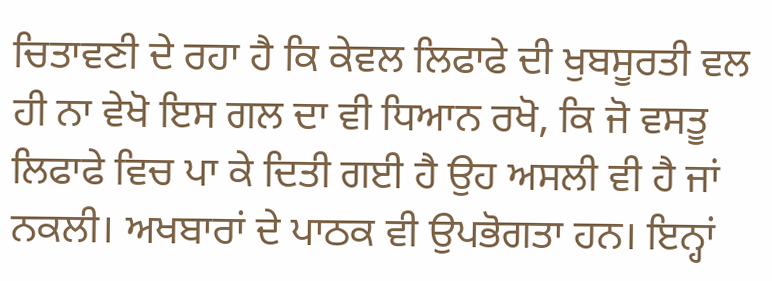ਚਿਤਾਵਣੀ ਦੇ ਰਹਾ ਹੈ ਕਿ ਕੇਵਲ ਲਿਫਾਫੇ ਦੀ ਖੁਬਸੂਰਤੀ ਵਲ ਹੀ ਨਾ ਵੇਖੋ ਇਸ ਗਲ ਦਾ ਵੀ ਧਿਆਨ ਰਖੋ, ਕਿ ਜੋ ਵਸਤੂ ਲਿਫਾਫੇ ਵਿਚ ਪਾ ਕੇ ਦਿਤੀ ਗਈ ਹੈ ਉਹ ਅਸਲੀ ਵੀ ਹੈ ਜਾਂ ਨਕਲੀ। ਅਖਬਾਰਾਂ ਦੇ ਪਾਠਕ ਵੀ ਉਪਭੋਗਤਾ ਹਨ। ਇਨ੍ਹਾਂ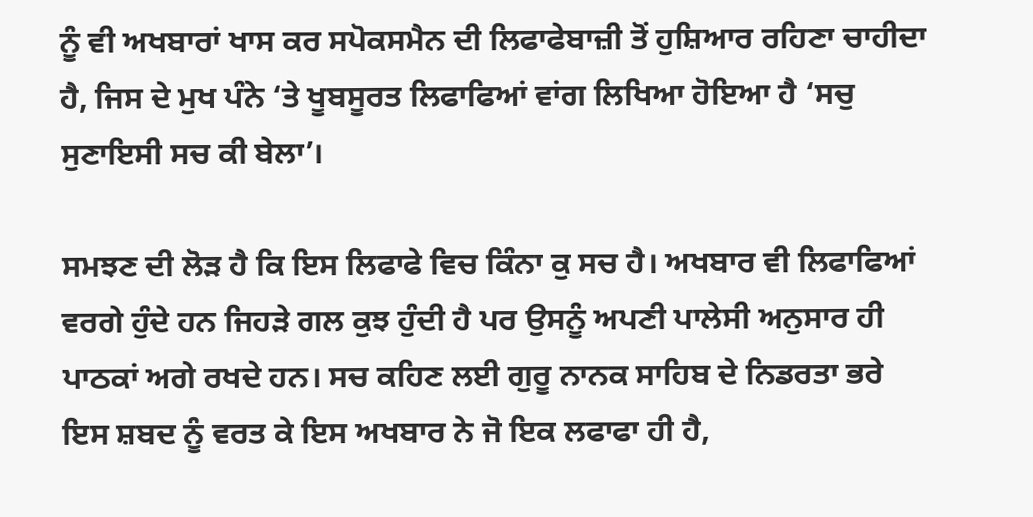ਨੂੰ ਵੀ ਅਖਬਾਰਾਂ ਖਾਸ ਕਰ ਸਪੋਕਸਮੈਨ ਦੀ ਲਿਫਾਫੇਬਾਜ਼ੀ ਤੋਂ ਹੁਸ਼ਿਆਰ ਰਹਿਣਾ ਚਾਹੀਦਾ ਹੈ, ਜਿਸ ਦੇ ਮੁਖ ਪੰਨੇ ‘ਤੇ ਖੂਬਸੂਰਤ ਲਿਫਾਫਿਆਂ ਵਾਂਗ ਲਿਖਿਆ ਹੋਇਆ ਹੈ ‘ਸਚੁ ਸੁਣਾਇਸੀ ਸਚ ਕੀ ਬੇਲਾ’।

ਸਮਝਣ ਦੀ ਲੋੜ ਹੈ ਕਿ ਇਸ ਲਿਫਾਫੇ ਵਿਚ ਕਿੰਨਾ ਕੁ ਸਚ ਹੈ। ਅਖਬਾਰ ਵੀ ਲਿਫਾਫਿਆਂ ਵਰਗੇ ਹੁੰਦੇ ਹਨ ਜਿਹੜੇ ਗਲ ਕੁਝ ਹੁੰਦੀ ਹੈ ਪਰ ਉਸਨੂੰ ਅਪਣੀ ਪਾਲੇਸੀ ਅਨੁਸਾਰ ਹੀ ਪਾਠਕਾਂ ਅਗੇ ਰਖਦੇ ਹਨ। ਸਚ ਕਹਿਣ ਲਈ ਗੁਰੂ ਨਾਨਕ ਸਾਹਿਬ ਦੇ ਨਿਡਰਤਾ ਭਰੇ ਇਸ ਸ਼ਬਦ ਨੂੰ ਵਰਤ ਕੇ ਇਸ ਅਖਬਾਰ ਨੇ ਜੋ ਇਕ ਲਫਾਫਾ ਹੀ ਹੈ,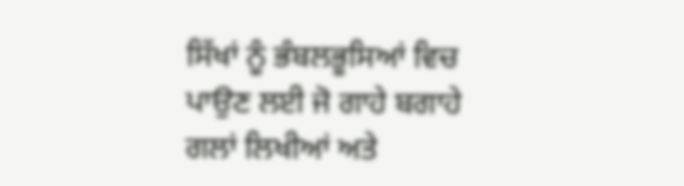ਸਿੱਖਾਂ ਨੂੰ ਭੰਬਲਭੂਸਿਆਂ ਵਿਚ ਪਾਉਣ ਲਈ ਜੋ ਗਾਹੇ ਬਗਾਹੇ ਗਲਾਂ ਲਿਖੀਆਂ ਅਤੇ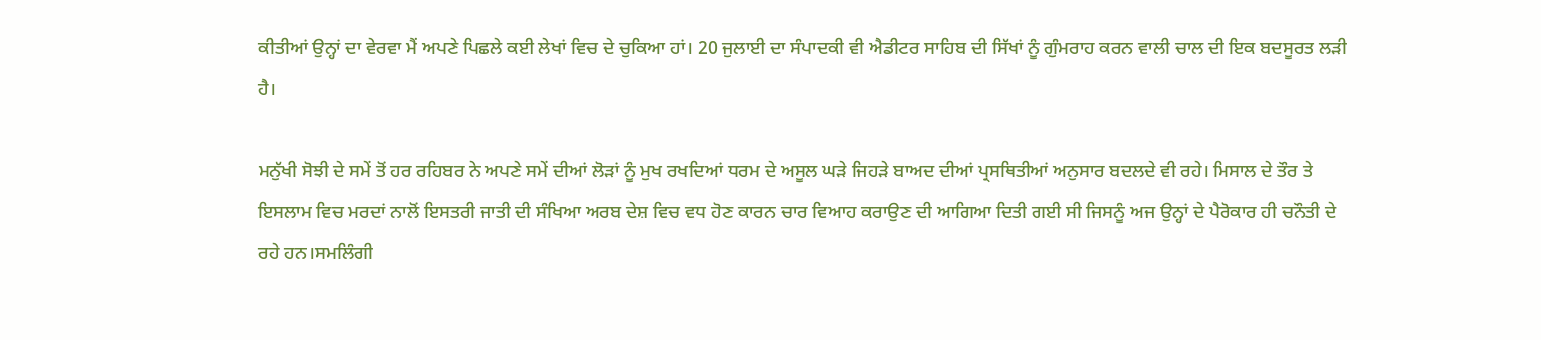ਕੀਤੀਆਂ ਉਨ੍ਹਾਂ ਦਾ ਵੇਰਵਾ ਮੈਂ ਅਪਣੇ ਪਿਛਲੇ ਕਈ ਲੇਖਾਂ ਵਿਚ ਦੇ ਚੁਕਿਆ ਹਾਂ। 20 ਜੁਲਾਈ ਦਾ ਸੰਪਾਦਕੀ ਵੀ ਐਡੀਟਰ ਸਾਹਿਬ ਦੀ ਸਿੱਖਾਂ ਨੂੰ ਗੁੰਮਰਾਹ ਕਰਨ ਵਾਲੀ ਚਾਲ ਦੀ ਇਕ ਬਦਸੂਰਤ ਲੜੀ ਹੈ।

ਮਨੁੱਖੀ ਸੋਝੀ ਦੇ ਸਮੇਂ ਤੋਂ ਹਰ ਰਹਿਬਰ ਨੇ ਅਪਣੇ ਸਮੇਂ ਦੀਆਂ ਲੋੜਾਂ ਨੂੰ ਮੁਖ ਰਖਦਿਆਂ ਧਰਮ ਦੇ ਅਸੂਲ ਘੜੇ ਜਿਹੜੇ ਬਾਅਦ ਦੀਆਂ ਪ੍ਰਸਥਿਤੀਆਂ ਅਨੁਸਾਰ ਬਦਲਦੇ ਵੀ ਰਹੇ। ਮਿਸਾਲ ਦੇ ਤੌਰ ਤੇ ਇਸਲਾਮ ਵਿਚ ਮਰਦਾਂ ਨਾਲੋਂ ਇਸਤਰੀ ਜਾਤੀ ਦੀ ਸੰਖਿਆ ਅਰਬ ਦੇਸ਼ ਵਿਚ ਵਧ ਹੋਣ ਕਾਰਨ ਚਾਰ ਵਿਆਹ ਕਰਾਉਣ ਦੀ ਆਗਿਆ ਦਿਤੀ ਗਈ ਸੀ ਜਿਸਨੂੰ ਅਜ ਉਨ੍ਹਾਂ ਦੇ ਪੈਰੋਕਾਰ ਹੀ ਚਨੌਤੀ ਦੇ ਰਹੇ ਹਨ।ਸਮਲਿੰਗੀ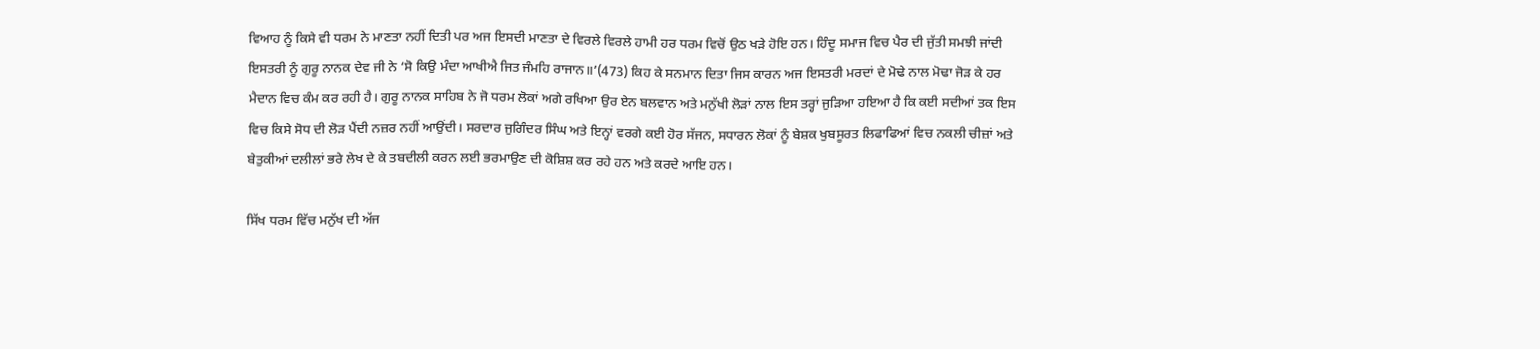ਵਿਆਹ ਨੂੰ ਕਿਸੇ ਵੀ ਧਰਮ ਨੇ ਮਾਣਤਾ ਨਹੀਂ ਦਿਤੀ ਪਰ ਅਜ ਇਸਦੀ ਮਾਣਤਾ ਦੇ ਵਿਰਲੇ ਵਿਰਲੇ ਹਾਮੀ ਹਰ ਧਰਮ ਵਿਚੋਂ ਉਠ ਖੜੇ ਹੋਇ ਹਨ। ਹਿੰਦੂ ਸਮਾਜ ਵਿਚ ਪੈਰ ਦੀ ਜੁੱਤੀ ਸਮਝੀ ਜਾਂਦੀ ਇਸਤਰੀ ਨੂੰ ਗੁਰੂ ਨਾਨਕ ਦੇਵ ਜੀ ਨੇ ‘ਸੋ ਕਿਉ ਮੰਦਾ ਆਖੀਐ ਜਿਤ ਜੰਮਹਿ ਰਾਜਾਨ॥’(473) ਕਿਹ ਕੇ ਸਨਮਾਨ ਦਿਤਾ ਜਿਸ ਕਾਰਨ ਅਜ ਇਸਤਰੀ ਮਰਦਾਂ ਦੇ ਮੋਢੇ ਨਾਲ ਮੋਢਾ ਜੋੜ ਕੇ ਹਰ ਮੈਦਾਨ ਵਿਚ ਕੰਮ ਕਰ ਰਹੀ ਹੈ। ਗੁਰੂ ਨਾਨਕ ਸਾਹਿਬ ਨੇ ਜੋ ਧਰਮ ਲੋਕਾਂ ਅਗੇ ਰਖਿਆ ਉਰ ਏਨ ਬਲਵਾਨ ਅਤੇ ਮਨੁੱਖੀ ਲੋੜਾਂ ਨਾਲ ਇਸ ਤਰ੍ਹਾਂ ਜੁੜਿਆ ਹਇਆ ਹੈ ਕਿ ਕਈ ਸਦੀਆਂ ਤਕ ਇਸ ਵਿਚ ਕਿਸੇ ਸੋਧ ਦੀ ਲੋੜ ਪੈਂਦੀ ਨਜ਼ਰ ਨਹੀਂ ਆਉਂਦੀ। ਸਰਦਾਰ ਜੁਗਿੰਦਰ ਸਿੰਘ ਅਤੇ ਇਨ੍ਹਾਂ ਵਰਗੇ ਕਈ ਹੋਰ ਸੱਜਨ, ਸਧਾਰਨ ਲੋਕਾਂ ਨੂੰ ਬੇਸ਼ਕ ਖੁਬਸੂਰਤ ਲਿਫਾਫਿਆਂ ਵਿਚ ਨਕਲੀ ਚੀਜ਼ਾਂ ਅਤੇ ਬੇਤੁਕੀਆਂ ਦਲੀਲਾਂ ਭਰੇ ਲੇਖ ਦੇ ਕੇ ਤਬਦੀਲੀ ਕਰਨ ਲਈ ਭਰਮਾਉਣ ਦੀ ਕੋਸ਼ਿਸ਼ ਕਰ ਰਹੇ ਹਨ ਅਤੇ ਕਰਦੇ ਆਇ ਹਨ।

ਸਿੱਖ ਧਰਮ ਵਿੱਚ ਮਨੁੱਖ ਦੀ ਅੱਜ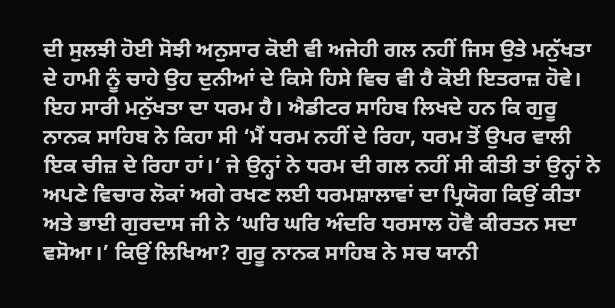ਦੀ ਸੁਲਝੀ ਹੋਈ ਸੋਝੀ ਅਨੁਸਾਰ ਕੋਈ ਵੀ ਅਜੇਹੀ ਗਲ ਨਹੀਂ ਜਿਸ ਉਤੇ ਮਨੁੱਖਤਾ ਦੇ ਹਾਮੀ ਨੂੰ ਚਾਹੇ ਉਹ ਦੁਨੀਆਂ ਦੇ ਕਿਸੇ ਹਿਸੇ ਵਿਚ ਵੀ ਹੈ ਕੋਈ ਇਤਰਾਜ਼ ਹੋਵੇ। ਇਹ ਸਾਰੀ ਮਨੁੱਖਤਾ ਦਾ ਧਰਮ ਹੈ। ਐਡੀਟਰ ਸਾਹਿਬ ਲਿਖਦੇ ਹਨ ਕਿ ਗੁਰੂ ਨਾਨਕ ਸਾਹਿਬ ਨੇ ਕਿਹਾ ਸੀ ‘ਮੈਂ ਧਰਮ ਨਹੀਂ ਦੇ ਰਿਹਾ, ਧਰਮ ਤੋਂ ਉਪਰ ਵਾਲੀ ਇਕ ਚੀਜ਼ ਦੇ ਰਿਹਾ ਹਾਂ।’ ਜੇ ਉਨ੍ਹਾਂ ਨੇ ਧਰਮ ਦੀ ਗਲ ਨਹੀਂ ਸੀ ਕੀਤੀ ਤਾਂ ਉਨ੍ਹਾਂ ਨੇ ਅਪਣੇ ਵਿਚਾਰ ਲੋਕਾਂ ਅਗੇ ਰਖਣ ਲਈ ਧਰਮਸ਼ਾਲਾਵਾਂ ਦਾ ਪ੍ਰਿਯੋਗ ਕਿਉਂ ਕੀਤਾ ਅਤੇ ਭਾਈ ਗੁਰਦਾਸ ਜੀ ਨੇ ‘ਘਰਿ ਘਰਿ ਅੰਦਰਿ ਧਰਸਾਲ ਹੋਵੈ ਕੀਰਤਨ ਸਦਾ ਵਸੋਆ।’ ਕਿਉਂ ਲਿਖਿਆ? ਗੁਰੂ ਨਾਨਕ ਸਾਹਿਬ ਨੇ ਸਚ ਯਾਨੀ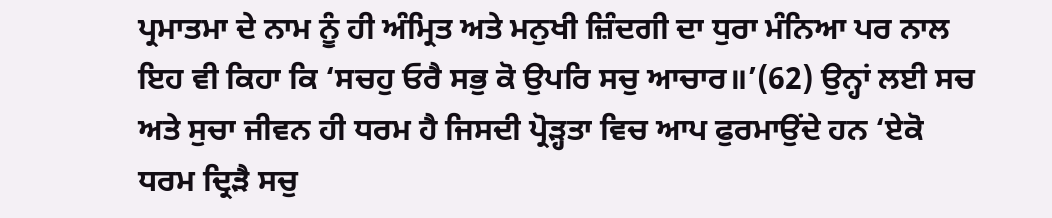ਪ੍ਰਮਾਤਮਾ ਦੇ ਨਾਮ ਨੂੰ ਹੀ ਅੰਮ੍ਰਿਤ ਅਤੇ ਮਨੁਖੀ ਜ਼ਿੰਦਗੀ ਦਾ ਧੁਰਾ ਮੰਨਿਆ ਪਰ ਨਾਲ ਇਹ ਵੀ ਕਿਹਾ ਕਿ ‘ਸਚਹੁ ਓਰੈ ਸਭੁ ਕੋ ਉਪਰਿ ਸਚੁ ਆਚਾਰ॥’(62) ਉਨ੍ਹਾਂ ਲਈ ਸਚ ਅਤੇ ਸੁਚਾ ਜੀਵਨ ਹੀ ਧਰਮ ਹੈ ਜਿਸਦੀ ਪ੍ਰੋੜ੍ਹਤਾ ਵਿਚ ਆਪ ਫੁਰਮਾਉਂਦੇ ਹਨ ‘ਏਕੋ ਧਰਮ ਦ੍ਰਿੜੈ ਸਚੁ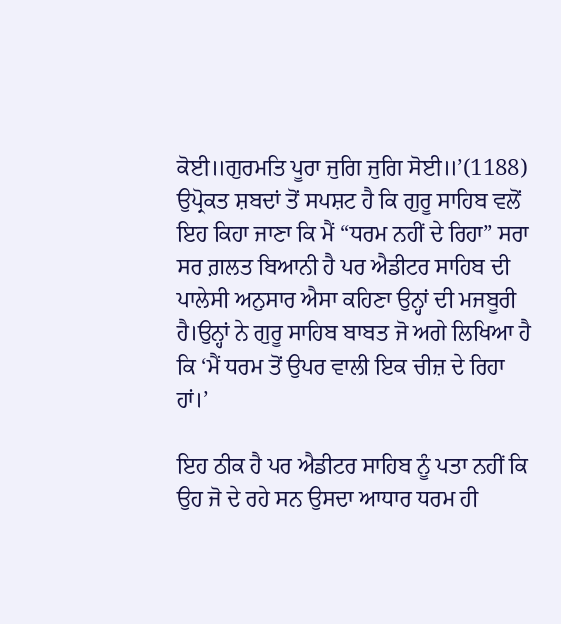ਕੋਈ॥ਗੁਰਮਤਿ ਪੂਰਾ ਜੁਗਿ ਜੁਗਿ ਸੋਈ॥’(1188) ਉਪ੍ਰੋਕਤ ਸ਼ਬਦਾਂ ਤੋਂ ਸਪਸ਼ਟ ਹੈ ਕਿ ਗੁਰੂ ਸਾਹਿਬ ਵਲੋਂ ਇਹ ਕਿਹਾ ਜਾਣਾ ਕਿ ਮੈਂ “ਧਰਮ ਨਹੀਂ ਦੇ ਰਿਹਾ” ਸਰਾ ਸਰ ਗ਼ਲਤ ਬਿਆਨੀ ਹੈ ਪਰ ਐਡੀਟਰ ਸਾਹਿਬ ਦੀ ਪਾਲੇਸੀ ਅਨੁਸਾਰ ਐਸਾ ਕਹਿਣਾ ਉਨ੍ਹਾਂ ਦੀ ਮਜਬੂਰੀ ਹੈ।ਉਨ੍ਹਾਂ ਨੇ ਗੁਰੂ ਸਾਹਿਬ ਬਾਬਤ ਜੋ ਅਗੇ ਲਿਖਿਆ ਹੈ ਕਿ ‘ਮੈਂ ਧਰਮ ਤੋਂ ਉਪਰ ਵਾਲੀ ਇਕ ਚੀਜ਼ ਦੇ ਰਿਹਾ ਹਾਂ।’

ਇਹ ਠੀਕ ਹੈ ਪਰ ਐਡੀਟਰ ਸਾਹਿਬ ਨੂੰ ਪਤਾ ਨਹੀਂ ਕਿ ਉਹ ਜੋ ਦੇ ਰਹੇ ਸਨ ਉਸਦਾ ਆਧਾਰ ਧਰਮ ਹੀ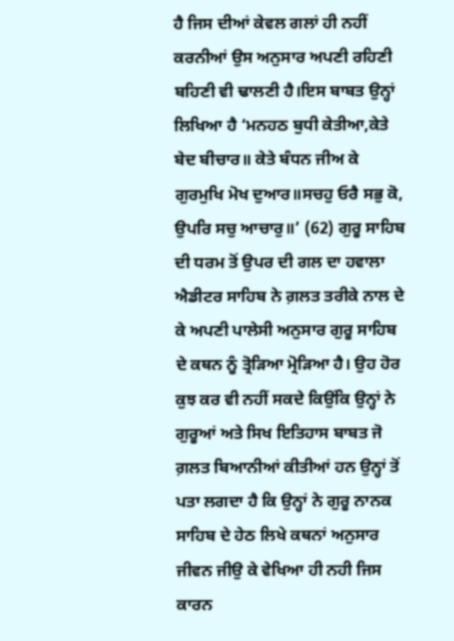ਹੈ ਜਿਸ ਦੀਆਂ ਕੇਵਲ ਗਲਾਂ ਹੀ ਨਹੀਂ ਕਰਨੀਆਂ ਉਸ ਅਨੁਸਾਰ ਅਪਣੀ ਰਹਿਣੀ ਬਹਿਣੀ ਵੀ ਢਾਲਣੀ ਹੈ।ਇਸ ਬਾਬਤ ਉਨ੍ਹਾਂ ਲਿਖਿਆ ਹੈ ‘ਮਨਹਠ ਬੁਧੀ ਕੇਤੀਆ,ਕੇਤੇ ਬੇਦ ਬੀਚਾਰ॥ ਕੇਤੇ ਬੰਧਨ ਜੀਅ ਕੇ ਗੁਰਮੁਖਿ ਮੋਖ ਦੁਆਰ॥ਸਚਹੁ ਓਰੈ ਸਭੁ ਕੋ, ਉਪਰਿ ਸਚੁ ਆਚਾਰੁ॥’ (62) ਗੁਰੂ ਸਾਹਿਬ ਦੀ ਧਰਮ ਤੋਂ ਉਪਰ ਦੀ ਗਲ ਦਾ ਹਵਾਲਾ ਐਡੀਟਰ ਸਾਹਿਬ ਨੇ ਗ਼ਲਤ ਤਰੀਕੇ ਨਾਲ ਦੇ ਕੇ ਅਪਣੀ ਪਾਲੇਸੀ ਅਨੁਸਾਰ ਗੁਰੂ ਸਾਹਿਬ ਦੇ ਕਥਨ ਨੂੰ ਤ੍ਰੋੜਿਆ ਮ੍ਰੋੜਿਆ ਹੈ। ਉਹ ਹੋਰ ਕੁਝ ਕਰ ਵੀ ਨਹੀਂ ਸਕਦੇ ਕਿਉਂਕਿ ਉਨ੍ਹਾਂ ਨੇ ਗੁਰੂਆਂ ਅਤੇ ਸਿਖ ਇਤਿਹਾਸ ਬਾਬਤ ਜੋ ਗ਼ਲਤ ਬਿਆਨੀਆਂ ਕੀਤੀਆਂ ਹਨ ਉਨ੍ਹਾਂ ਤੋਂ ਪਤਾ ਲਗਦਾ ਹੈ ਕਿ ਉਨ੍ਹਾਂ ਨੇ ਗੁਰੂ ਨਾਨਕ ਸਾਹਿਬ ਦੇ ਹੇਠ ਲਿਖੇ ਕਥਨਾਂ ਅਨੁਸਾਰ ਜੀਵਨ ਜੀਉ ਕੇ ਵੇਖਿਆ ਹੀ ਨਹੀ ਜਿਸ ਕਾਰਨ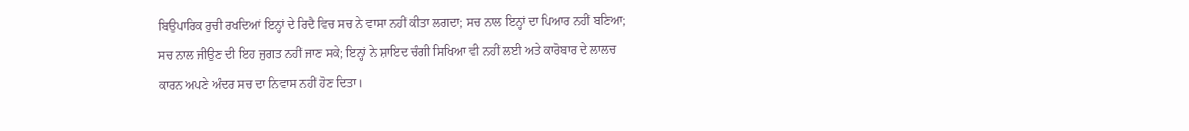ਬਿਉਪਾਰਿਕ ਰੁਚੀ ਰਖਦਿਆਂ ਇਨ੍ਹਾਂ ਦੇ ਰਿਦੈ ਵਿਚ ਸਚ ਨੇ ਵਾਸਾ ਨਹੀਂ ਕੀਤਾ ਲਗਦਾ; ਸਚ ਨਾਲ ਇਨ੍ਹਾਂ ਦਾ ਪਿਆਰ ਨਹੀਂ ਬਣਿਆ; ਸਚ ਨਾਲ ਜੀਉਣ ਦੀ ਇਹ ਜੁਗਤ ਨਹੀਂ ਜਾਣ ਸਕੇ; ਇਨ੍ਹਾਂ ਨੇ ਸ਼ਾਇਦ ਚੰਗੀ ਸਿਖਿਆ ਵੀ ਨਹੀਂ ਲਈ ਅਤੇ ਕਾਰੋਬਾਰ ਦੇ ਲਾਲਚ ਕਾਰਨ ਅਪਣੇ ਅੰਦਰ ਸਚ ਦਾ ਨਿਵਾਸ ਨਹੀਂ ਹੋਣ ਦਿਤਾ।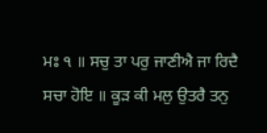ਮਃ ੧ ॥ ਸਚੁ ਤਾ ਪਰੁ ਜਾਣੀਐ ਜਾ ਰਿਦੈ ਸਚਾ ਹੋਇ ॥ ਕੂੜ ਕੀ ਮਲੁ ਉਤਰੈ ਤਨੁ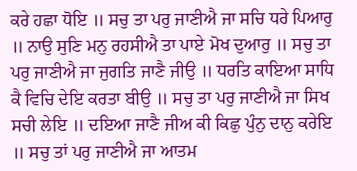ਕਰੇ ਹਛਾ ਧੋਇ ॥ ਸਚੁ ਤਾ ਪਰੁ ਜਾਣੀਐ ਜਾ ਸਚਿ ਧਰੇ ਪਿਆਰੁ ॥ ਨਾਉ ਸੁਣਿ ਮਨੁ ਰਹਸੀਐ ਤਾ ਪਾਏ ਮੋਖ ਦੁਆਰੁ ॥ ਸਚੁ ਤਾ ਪਰੁ ਜਾਣੀਐ ਜਾ ਜੁਗਤਿ ਜਾਣੈ ਜੀਉ ॥ ਧਰਤਿ ਕਾਇਆ ਸਾਧਿ ਕੈ ਵਿਚਿ ਦੇਇ ਕਰਤਾ ਬੀਉ ॥ ਸਚੁ ਤਾ ਪਰੁ ਜਾਣੀਐ ਜਾ ਸਿਖ ਸਚੀ ਲੇਇ ॥ ਦਇਆ ਜਾਣੈ ਜੀਅ ਕੀ ਕਿਛੁ ਪੁੰਨੁ ਦਾਨੁ ਕਰੇਇ ॥ ਸਚੁ ਤਾਂ ਪਰੁ ਜਾਣੀਐ ਜਾ ਆਤਮ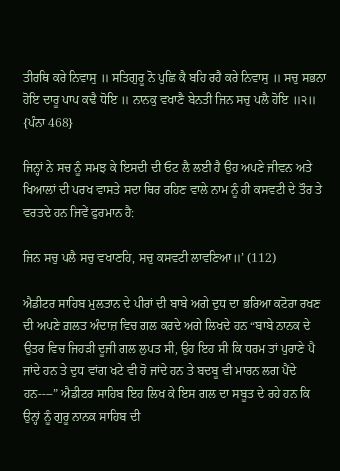ਤੀਰਥਿ ਕਰੇ ਨਿਵਾਸੁ ॥ ਸਤਿਗੁਰੂ ਨੋ ਪੁਛਿ ਕੈ ਬਹਿ ਰਹੈ ਕਰੇ ਨਿਵਾਸੁ ॥ ਸਚੁ ਸਭਨਾ ਹੋਇ ਦਾਰੂ ਪਾਪ ਕਢੈ ਧੋਇ ॥ ਨਾਨਕੁ ਵਖਾਣੈ ਬੇਨਤੀ ਜਿਨ ਸਚੁ ਪਲੈ ਹੋਇ ॥੨॥ {ਪੰਨਾ 468}

ਜਿਨ੍ਹਾਂ ਨੇ ਸਚ ਨੂੰ ਸਮਝ ਕੇ ਇਸਦੀ ਦੀ ਓਟ ਲੈ ਲਈ ਹੈ ਉਹ ਅਪਣੇ ਜੀਵਨ ਅਤੇ ਖਿਆਲਾਂ ਦੀ ਪਰਖ ਵਾਸਤੇ ਸਦਾ ਥਿਰ ਰਹਿਣ ਵਾਲੇ ਨਾਮ ਨੂੰ ਹੀ ਕਸਵਟੀ ਦੇ ਤੌਰ ਤੇ ਵਰਤਦੇ ਹਨ ਜਿਵੇਂ ਫੁਰਮਾਨ ਹੈ:

ਜਿਨ ਸਚੁ ਪਲੈ ਸਚੁ ਵਖਾਣਹਿ, ਸਚੁ ਕਸਵਟੀ ਲਾਵਣਿਆ॥’ (112)

ਐਡੀਟਰ ਸਾਹਿਬ ਮੁਲਤਾਨ ਦੇ ਪੀਰਾਂ ਦੀ ਬਾਬੇ ਅਗੇ ਦੁਧ ਦਾ ਭਰਿਆ ਕਟੋਰਾ ਰਖਣ ਦੀ ਅਪਣੇ ਗ਼ਲਤ ਅੰਦਾਜ਼ ਵਿਚ ਗਲ ਕਰਦੇ ਅਗੇ ਲਿਖਦੇ ਹਨ “ਬਾਬੇ ਨਾਨਕ ਦੇ ਉਤਰ ਵਿਚ ਜਿਹੜੀ ਦੂਜੀ ਗਲ ਲੁਪਤ ਸੀ, ਉਹ ਇਹ ਸੀ ਕਿ ਧਰਮ ਤਾਂ ਪੁਰਾਣੇ ਪੈ ਜਾਂਦੇ ਹਨ ਤੇ ਦੁਧ ਵਾਂਗ ਖਟੇ ਵੀ ਹੋ ਜਾਂਦੇ ਹਨ ਤੇ ਬਦਬੂ ਵੀ ਮਾਰਨ ਲਗ ਪੈਂਦੇ ਹਨ----” ਐਡੀਟਰ ਸਾਹਿਬ ਇਹ ਲਿਖ ਕੇ ਇਸ ਗਲ ਦਾ ਸਬੂਤ ਦੇ ਰਹੇ ਹਨ ਕਿ ਉਨ੍ਹਾਂ ਨੂੰ ਗੁਰੂ ਨਾਨਕ ਸਾਹਿਬ ਦੀ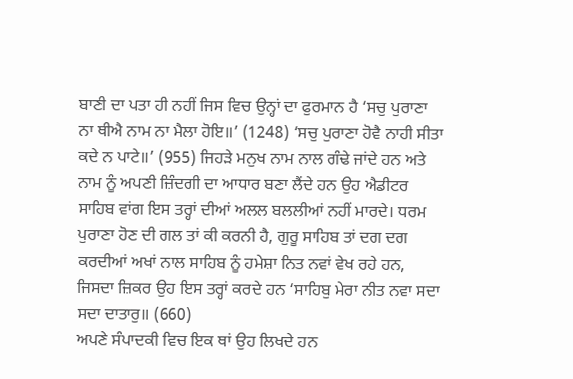ਬਾਣੀ ਦਾ ਪਤਾ ਹੀ ਨਹੀਂ ਜਿਸ ਵਿਚ ਉਨ੍ਹਾਂ ਦਾ ਫੁਰਮਾਨ ਹੈ ‘ਸਚੁ ਪੁਰਾਣਾ ਨਾ ਥੀਐ ਨਾਮ ਨਾ ਮੈਲਾ ਹੋਇ॥’ (1248) ‘ਸਚੁ ਪੁਰਾਣਾ ਹੋਵੈ ਨਾਹੀ ਸੀਤਾ ਕਦੇ ਨ ਪਾਟੇ॥’ (955) ਜਿਹੜੇ ਮਨੁਖ ਨਾਮ ਨਾਲ ਗੰਢੇ ਜਾਂਦੇ ਹਨ ਅਤੇ ਨਾਮ ਨੂੰ ਅਪਣੀ ਜ਼ਿੰਦਗੀ ਦਾ ਆਧਾਰ ਬਣਾ ਲੈਂਦੇ ਹਨ ਉਹ ਐਡੀਟਰ ਸਾਹਿਬ ਵਾਂਗ ਇਸ ਤਰ੍ਹਾਂ ਦੀਆਂ ਅਲਲ ਬਲਲੀਆਂ ਨਹੀਂ ਮਾਰਦੇ। ਧਰਮ ਪੁਰਾਣਾ ਹੋਣ ਦੀ ਗਲ ਤਾਂ ਕੀ ਕਰਨੀ ਹੈ, ਗੁਰੂ ਸਾਹਿਬ ਤਾਂ ਦਗ ਦਗ ਕਰਦੀਆਂ ਅਖਾਂ ਨਾਲ ਸਾਹਿਬ ਨੂੰ ਹਮੇਸ਼ਾ ਨਿਤ ਨਵਾਂ ਵੇਖ ਰਹੇ ਹਨ, ਜਿਸਦਾ ਜ਼ਿਕਰ ਉਹ ਇਸ ਤਰ੍ਹਾਂ ਕਰਦੇ ਹਨ ‘ਸਾਹਿਬੁ ਮੇਰਾ ਨੀਤ ਨਵਾ ਸਦਾ ਸਦਾ ਦਾਤਾਰੁ॥ (660)
ਅਪਣੇ ਸੰਪਾਦਕੀ ਵਿਚ ਇਕ ਥਾਂ ਉਹ ਲਿਖਦੇ ਹਨ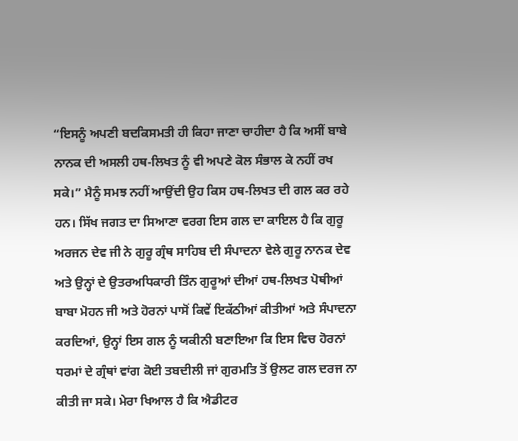“ਇਸਨੂੰ ਅਪਣੀ ਬਦਕਿਸਮਤੀ ਹੀ ਕਿਹਾ ਜਾਣਾ ਚਾਹੀਦਾ ਹੈ ਕਿ ਅਸੀਂ ਬਾਬੇ ਨਾਨਕ ਦੀ ਅਸਲੀ ਹਥ-ਲਿਖਤ ਨੂੰ ਵੀ ਅਪਣੇ ਕੋਲ ਸੰਭਾਲ ਕੇ ਨਹੀਂ ਰਖ ਸਕੇ।” ਮੈਨੂੰ ਸਮਝ ਨਹੀਂ ਆਉਂਦੀ ਉਹ ਕਿਸ ਹਥ-ਲਿਖਤ ਦੀ ਗਲ ਕਰ ਰਹੇ ਹਨ। ਸਿੱਖ ਜਗਤ ਦਾ ਸਿਆਣਾ ਵਰਗ ਇਸ ਗਲ ਦਾ ਕਾਇਲ ਹੈ ਕਿ ਗੁਰੂ ਅਰਜਨ ਦੇਵ ਜੀ ਨੇ ਗੁਰੂ ਗ੍ਰੰਥ ਸਾਹਿਬ ਦੀ ਸੰਪਾਦਨਾ ਵੇਲੇ ਗੁਰੂ ਨਾਨਕ ਦੇਵ ਅਤੇ ਉਨ੍ਹਾਂ ਦੇ ਉਤਰਅਧਿਕਾਰੀ ਤਿੰਨ ਗੁਰੂਆਂ ਦੀਆਂ ਹਥ-ਲਿਖਤ ਪੋਥੀਆਂ ਬਾਬਾ ਮੋਹਨ ਜੀ ਅਤੇ ਹੋਰਨਾਂ ਪਾਸੋਂ ਕਿਵੇਂ ਇਕੱਠੀਆਂ ਕੀਤੀਆਂ ਅਤੇ ਸੰਪਾਦਨਾ ਕਰਦਿਆਂ, ਉਨ੍ਹਾਂ ਇਸ ਗਲ ਨੂੰ ਯਕੀਨੀ ਬਣਾਇਆ ਕਿ ਇਸ ਵਿਚ ਹੋਰਨਾਂ ਧਰਮਾਂ ਦੇ ਗ੍ਰੰਥਾਂ ਵਾਂਗ ਕੋਈ ਤਬਦੀਲੀ ਜਾਂ ਗੁਰਮਤਿ ਤੋਂ ਉਲਟ ਗਲ ਦਰਜ ਨਾ ਕੀਤੀ ਜਾ ਸਕੇ। ਮੇਰਾ ਖਿਆਲ ਹੈ ਕਿ ਐਡੀਟਰ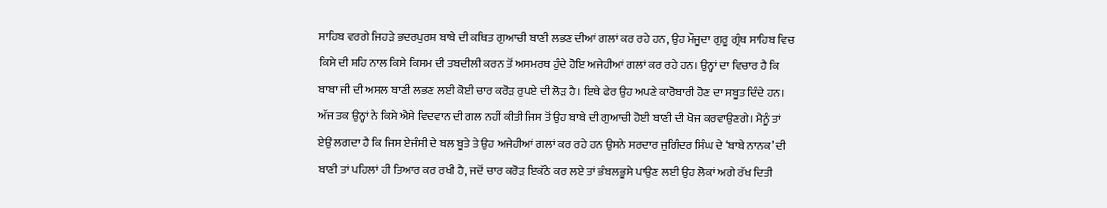ਸਾਹਿਬ ਵਰਗੇ ਜਿਹੜੇ ਭਦਰਪੁਰਸ਼ ਬਾਬੇ ਦੀ ਕਥਿਤ ਗੁਆਚੀ ਬਾਣੀ ਲਭਣ ਦੀਆਂ ਗਲਾਂ ਕਰ ਰਹੇ ਹਨ, ਉਹ ਮੌਜੂਦਾ ਗੁਰੂ ਗ੍ਰੰਥ ਸਾਹਿਬ ਵਿਚ ਕਿਸੇ ਦੀ ਸ਼ਹਿ ਨਾਲ ਕਿਸੇ ਕਿਸਮ ਦੀ ਤਬਦੀਲੀ ਕਰਨ ਤੋਂ ਅਸਮਰਥ ਹੁੰਦੇ ਹੋਇ ਅਜੇਹੀਆਂ ਗਲਾਂ ਕਰ ਰਹੇ ਹਨ। ਉਨ੍ਹਾਂ ਦਾ ਵਿਚਾਰ ਹੈ ਕਿ ਬਾਬਾ ਜੀ ਦੀ ਅਸਲ ਬਾਣੀ ਲਭਣ ਲਈ ਕੋਈ ਚਾਰ ਕਰੋੜ ਰੁਪਏ ਦੀ ਲੋੜ ਹੈ। ਇਥੇ ਫੇਰ ਉਹ ਅਪਣੇ ਕਾਰੋਬਾਰੀ ਹੋਣ ਦਾ ਸਬੂਤ ਦਿੰਦੇ ਹਨ। ਅੱਜ ਤਕ ਉਨ੍ਹਾਂ ਨੇ ਕਿਸੇ ਐਸੇ ਵਿਦਵਾਨ ਦੀ ਗਲ ਨਹੀਂ ਕੀਤੀ ਜਿਸ ਤੋਂ ਉਹ ਬਾਬੇ ਦੀ ਗੁਆਚੀ ਹੋਈ ਬਾਣੀ ਦੀ ਖੋਜ ਕਰਵਾਉਣਗੇ। ਮੈਨੂੰ ਤਾਂ ਏਉਂ ਲਗਦਾ ਹੈ ਕਿ ਜਿਸ ਏਜੰਸੀ ਦੇ ਬਲ ਬੂਤੇ ਤੇ ਉਹ ਅਜੇਹੀਆਂ ਗਲਾਂ ਕਰ ਰਹੇ ਹਨ ਉਸਨੇ ਸਰਦਾਰ ਜੁਗਿੰਦਰ ਸਿੰਘ ਦੇ ‘ਬਾਬੇ ਨਾਨਕ’ ਦੀ ਬਾਣੀ ਤਾਂ ਪਹਿਲਾਂ ਹੀ ਤਿਆਰ ਕਰ ਰਖੀ ਹੈ, ਜਦੋਂ ਚਾਰ ਕਰੋੜ ਇਕੱਠੇ ਕਰ ਲਏ ਤਾਂ ਭੰਬਲਭੂਸੇ ਪਾਉਣ ਲਈ ਉਹ ਲੋਕਾਂ ਅਗੇ ਰੱਖ ਦਿਤੀ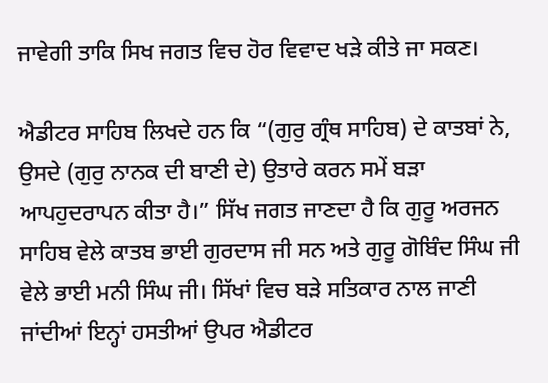ਜਾਵੇਗੀ ਤਾਕਿ ਸਿਖ ਜਗਤ ਵਿਚ ਹੋਰ ਵਿਵਾਦ ਖੜੇ ਕੀਤੇ ਜਾ ਸਕਣ।

ਐਡੀਟਰ ਸਾਹਿਬ ਲਿਖਦੇ ਹਨ ਕਿ “(ਗੁਰੁ ਗ੍ਰੰਥ ਸਾਹਿਬ) ਦੇ ਕਾਤਬਾਂ ਨੇ, ਉਸਦੇ (ਗੁਰੁ ਨਾਨਕ ਦੀ ਬਾਣੀ ਦੇ) ਉਤਾਰੇ ਕਰਨ ਸਮੇਂ ਬੜਾ ਆਪਹੁਦਰਾਪਨ ਕੀਤਾ ਹੈ।” ਸਿੱਖ ਜਗਤ ਜਾਣਦਾ ਹੈ ਕਿ ਗੁਰੂ ਅਰਜਨ ਸਾਹਿਬ ਵੇਲੇ ਕਾਤਬ ਭਾਈ ਗੁਰਦਾਸ ਜੀ ਸਨ ਅਤੇ ਗੁਰੂ ਗੋਬਿੰਦ ਸਿੰਘ ਜੀ ਵੇਲੇ ਭਾਈ ਮਨੀ ਸਿੰਘ ਜੀ। ਸਿੱਖਾਂ ਵਿਚ ਬੜੇ ਸਤਿਕਾਰ ਨਾਲ ਜਾਣੀ ਜਾਂਦੀਆਂ ਇਨ੍ਹਾਂ ਹਸਤੀਆਂ ਉਪਰ ਐਡੀਟਰ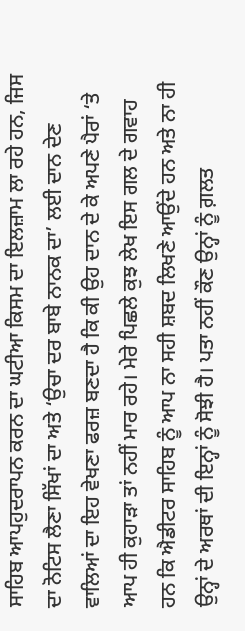ਸਾਹਿਬ ਆਪਹੁਦਰਾਪਨ ਕਰਨ ਦਾ ਘਟੀਆ ਕਿਸਮ ਦਾ ਇਲਜ਼ਾਮ ਲਾ ਰਹੇ ਹਨ, ਜਿਸ ਦਾ ਨੋਟਿਸ ਲੈਣਾ ਸਿੱਖਾਂ ਦਾ ਅਤੇ ‘ਉਚਾ ਦਰ ਬਾਬੇ ਨਾਨਕ ਦਾ’ ਲਈ ਦਾਨ ਦੇਣ ਵਾਲਿਆਂ ਦਾ ਇਹ ਵੇਖਣਾ ਫਰਜ਼ ਬਣਦਾ ਹੈ ਕਿ ਕੀ ਉਹ ਦਾਨ ਦੇ ਕੇ ਅਪਣੇ ਪੈਰਾਂ ‘ਤੇ ਆਪ ਹੀ ਕੁਹਾੜਾ ਤਾਂ ਨਹੀਂ ਮਾਰ ਰਹੇ। ਮੇਰੇ ਪਿਛਲੇ ਕੁਝ ਲੇਖ ਇਸ ਗਲ ਦੇ ਗਵਾਹ ਹਨ ਕਿ ਐਡੀਟਰ ਸਾਹਿਬ ਨੂੰ ਆਪ ਨਾ ਸਹੀ ਸ਼ਬਦ ਲਿਖਣੇ ਆਉਂਦੇ ਹਨ ਅਤੇ ਨਾ ਹੀ ਉਨ੍ਹਾਂ ਦੇ ਅਰਥਾਂ ਦੀ ਇਨ੍ਹਾਂ ਨੂੰ ਸੋਝੀ ਹੈ। ਪਤਾ ਨਹੀਂ ਕੌਣ ਉਨ੍ਹਾਂ ਨੂੰ ਗ਼ਲਤ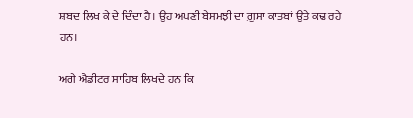ਸ਼ਬਦ ਲਿਖ ਕੇ ਦੇ ਦਿੰਦਾ ਹੈ। ਉਹ ਅਪਣੀ ਬੇਸਮਝੀ ਦਾ ਗ਼ੁਸਾ ਕਾਤਬਾਂ ਉਤੇ ਕਢ ਰਹੇ ਹਨ।

ਅਗੇ ਐਡੀਟਰ ਸਾਹਿਬ ਲਿਖਦੇ ਹਨ ਕਿ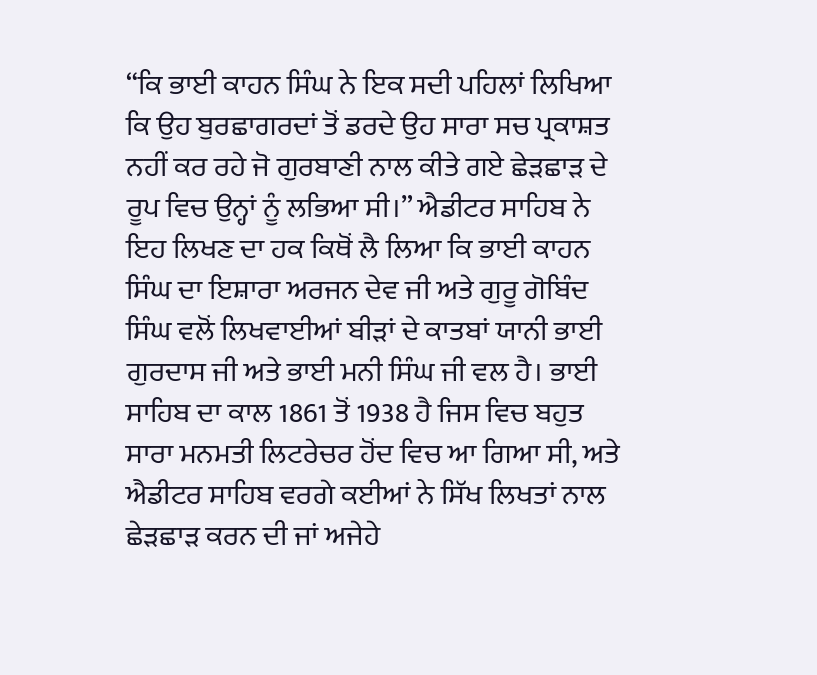“ਕਿ ਭਾਈ ਕਾਹਨ ਸਿੰਘ ਨੇ ਇਕ ਸਦੀ ਪਹਿਲਾਂ ਲਿਖਿਆ ਕਿ ਉਹ ਬੁਰਛਾਗਰਦਾਂ ਤੋਂ ਡਰਦੇ ਉਹ ਸਾਰਾ ਸਚ ਪ੍ਰਕਾਸ਼ਤ ਨਹੀਂ ਕਰ ਰਹੇ ਜੋ ਗੁਰਬਾਣੀ ਨਾਲ ਕੀਤੇ ਗਏ ਛੇੜਛਾੜ ਦੇ ਰੂਪ ਵਿਚ ਉਨ੍ਹਾਂ ਨੂੰ ਲਭਿਆ ਸੀ।” ਐਡੀਟਰ ਸਾਹਿਬ ਨੇ ਇਹ ਲਿਖਣ ਦਾ ਹਕ ਕਿਥੋਂ ਲੈ ਲਿਆ ਕਿ ਭਾਈ ਕਾਹਨ ਸਿੰਘ ਦਾ ਇਸ਼ਾਰਾ ਅਰਜਨ ਦੇਵ ਜੀ ਅਤੇ ਗੁਰੂ ਗੋਬਿੰਦ ਸਿੰਘ ਵਲੋਂ ਲਿਖਵਾਈਆਂ ਬੀੜਾਂ ਦੇ ਕਾਤਬਾਂ ਯਾਨੀ ਭਾਈ ਗੁਰਦਾਸ ਜੀ ਅਤੇ ਭਾਈ ਮਨੀ ਸਿੰਘ ਜੀ ਵਲ ਹੈ। ਭਾਈ ਸਾਹਿਬ ਦਾ ਕਾਲ 1861 ਤੋਂ 1938 ਹੈ ਜਿਸ ਵਿਚ ਬਹੁਤ ਸਾਰਾ ਮਨਮਤੀ ਲਿਟਰੇਚਰ ਹੋਂਦ ਵਿਚ ਆ ਗਿਆ ਸੀ, ਅਤੇ ਐਡੀਟਰ ਸਾਹਿਬ ਵਰਗੇ ਕਈਆਂ ਨੇ ਸਿੱਖ ਲਿਖਤਾਂ ਨਾਲ ਛੇੜਛਾੜ ਕਰਨ ਦੀ ਜਾਂ ਅਜੇਹੇ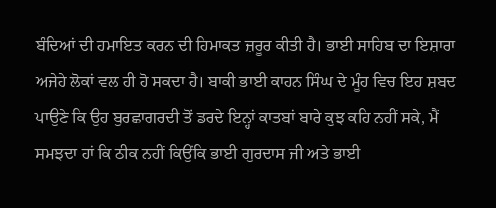ਬੰਦਿਆਂ ਦੀ ਹਮਾਇਤ ਕਰਨ ਦੀ ਹਿਮਾਕਤ ਜ਼ਰੂਰ ਕੀਤੀ ਹੈ। ਭਾਈ ਸਾਹਿਬ ਦਾ ਇਸ਼ਾਰਾ ਅਜੇਹੇ ਲੋਕਾਂ ਵਲ ਹੀ ਹੋ ਸਕਦਾ ਹੈ। ਬਾਕੀ ਭਾਈ ਕਾਹਨ ਸਿੰਘ ਦੇ ਮੂੰਹ ਵਿਚ ਇਹ ਸ਼ਬਦ ਪਾਉਣੇ ਕਿ ਉਹ ਬੁਰਛਾਗਰਦੀ ਤੋਂ ਡਰਦੇ ਇਨ੍ਹਾਂ ਕਾਤਬਾਂ ਬਾਰੇ ਕੁਝ ਕਹਿ ਨਹੀਂ ਸਕੇ, ਮੈਂ ਸਮਝਦਾ ਹਾਂ ਕਿ ਠੀਕ ਨਹੀਂ ਕਿਉਂਕਿ ਭਾਈ ਗੁਰਦਾਸ ਜੀ ਅਤੇ ਭਾਈ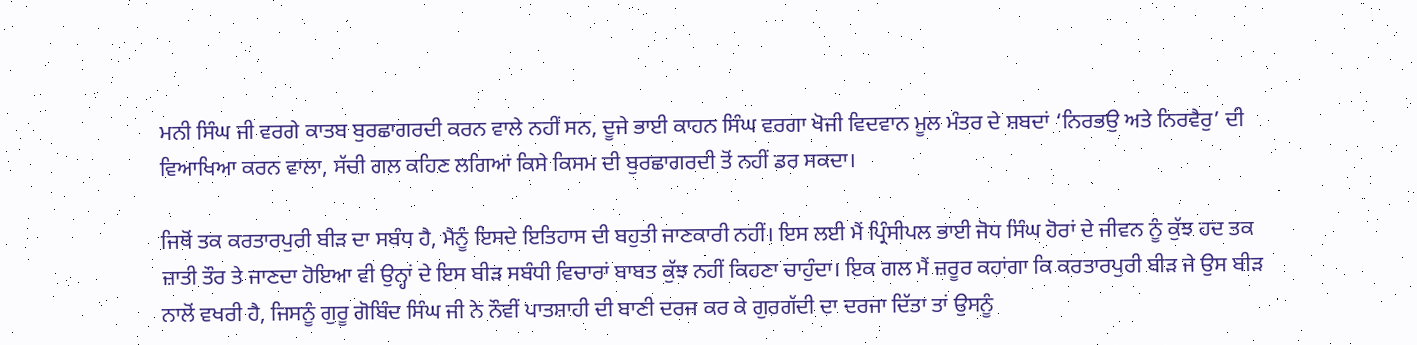ਮਨੀ ਸਿੰਘ ਜੀ ਵਰਗੇ ਕਾਤਬ ਬੁਰਛਾਗਰਦੀ ਕਰਨ ਵਾਲੇ ਨਹੀਂ ਸਨ, ਦੂਜੇ ਭਾਈ ਕਾਹਨ ਸਿੰਘ ਵਰਗਾ ਖੋਜੀ ਵਿਦਵਾਨ ਮੂਲ ਮੰਤਰ ਦੇ ਸ਼ਬਦਾਂ ‘ਨਿਰਭਉ ਅਤੇ ਨਿਰਵੈਰੁ’ ਦੀ ਵਿਆਖਿਆ ਕਰਨ ਵਾਲਾ, ਸੱਚੀ ਗਲ ਕਹਿਣ ਲਗਿਆਂ ਕਿਸੇ ਕਿਸਮ ਦੀ ਬੁਰਛਾਗਰਦੀ ਤੋਂ ਨਹੀਂ ਡਰ ਸਕਦਾ।

ਜਿਥੋਂ ਤਕ ਕਰਤਾਰਪੁਰੀ ਬੀੜ ਦਾ ਸਬੰਧ ਹੈ, ਮੈਨੂੰ ਇਸਦੇ ਇਤਿਹਾਸ ਦੀ ਬਹੁਤੀ ਜਾਣਕਾਰੀ ਨਹੀਂ। ਇਸ ਲਈ ਮੈਂ ਪ੍ਰਿੰਸੀਪਲ ਭਾਈ ਜੋਧ ਸਿੰਘ ਹੋਰਾਂ ਦੇ ਜੀਵਨ ਨੂੰ ਕੁੱਝ ਹਦ ਤਕ ਜ਼ਾਤੀ ਤੌਰ ਤੇ ਜਾਣਦਾ ਹੋਇਆ ਵੀ ਉਨ੍ਹਾਂ ਦੇ ਇਸ ਬੀੜ ਸਬੰਧੀ ਵਿਚਾਰਾਂ ਬਾਬਤ ਕੁੱਝ ਨਹੀਂ ਕਿਹਣਾ ਚਾਹੁੰਦਾ। ਇਕ ਗਲ ਮੈਂ ਜ਼ਰੂਰ ਕਹਾਂਗਾ ਕਿ ਕਰਤਾਰਪੁਰੀ ਬੀੜ ਜੇ ਉਸ ਬੀੜ ਨਾਲੋਂ ਵਖਰੀ ਹੈ, ਜਿਸਨੂੰ ਗੁਰੂ ਗੋਬਿੰਦ ਸਿੰਘ ਜੀ ਨੇ ਨੌਵੀਂ ਪਾਤਸ਼ਾਹੀ ਦੀ ਬਾਣੀ ਦਰਜ ਕਰ ਕੇ ਗੁਰਗੱਦੀ ਦਾ ਦਰਜਾ ਦਿੱਤਾ ਤਾਂ ਉਸਨੂੰ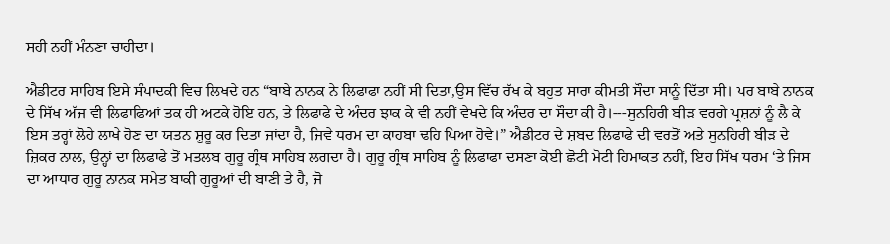ਸਹੀ ਨਹੀਂ ਮੰਨਣਾ ਚਾਹੀਦਾ।

ਐਡੀਟਰ ਸਾਹਿਬ ਇਸੇ ਸੰਪਾਦਕੀ ਵਿਚ ਲਿਖਦੇ ਹਨ “ਬਾਬੇ ਨਾਨਕ ਨੇ ਲਿਫਾਫਾ ਨਹੀਂ ਸੀ ਦਿਤਾ,ਉਸ ਵਿੱਚ ਰੱਖ ਕੇ ਬਹੁਤ ਸਾਰਾ ਕੀਮਤੀ ਸੌਦਾ ਸਾਨੂੰ ਦਿੱਤਾ ਸੀ। ਪਰ ਬਾਬੇ ਨਾਨਕ ਦੇ ਸਿੱਖ ਅੱਜ ਵੀ ਲਿਫਾਫਿਆਂ ਤਕ ਹੀ ਅਟਕੇ ਹੋਇ ਹਨ, ਤੇ ਲਿਫਾਫੇ ਦੇ ਅੰਦਰ ਝਾਕ ਕੇ ਵੀ ਨਹੀਂ ਵੇਖਦੇ ਕਿ ਅੰਦਰ ਦਾ ਸੌਦਾ ਕੀ ਹੈ।---ਸੁਨਹਿਰੀ ਬੀੜ ਵਰਗੇ ਪ੍ਰਸ਼ਨਾਂ ਨੂੰ ਲੈ ਕੇ ਇਸ ਤਰ੍ਹਾਂ ਲੋਹੇ ਲਾਖੇ ਹੋਣ ਦਾ ਯਤਨ ਸ਼ੁਰੂ ਕਰ ਦਿਤਾ ਜਾਂਦਾ ਹੈ, ਜਿਵੇ ਧਰਮ ਦਾ ਕਾਹਬਾ ਢਹਿ ਪਿਆ ਹੋਵੇ।” ਐਡੀਟਰ ਦੇ ਸ਼ਬਦ ਲਿਫਾਫੇ ਦੀ ਵਰਤੋਂ ਅਤੇ ਸੁਨਹਿਰੀ ਬੀੜ ਦੇ ਜ਼ਿਕਰ ਨਾਲ, ਉਨ੍ਹਾਂ ਦਾ ਲਿਫਾਫੇ ਤੋਂ ਮਤਲਬ ਗੁਰੂ ਗ੍ਰੰਥ ਸਾਹਿਬ ਲਗਦਾ ਹੈ। ਗੁਰੂ ਗ੍ਰੰਥ ਸਾਹਿਬ ਨੂੰ ਲਿਫਾਫਾ ਦਸਣਾ ਕੋਈ ਛੋਟੀ ਮੋਟੀ ਹਿਮਾਕਤ ਨਹੀਂ, ਇਹ ਸਿੱਖ ਧਰਮ ‘ਤੇ ਜਿਸ ਦਾ ਆਧਾਰ ਗੁਰੂ ਨਾਨਕ ਸਮੇਤ ਬਾਕੀ ਗੁਰੂਆਂ ਦੀ ਬਾਣੀ ਤੇ ਹੈ, ਜੋ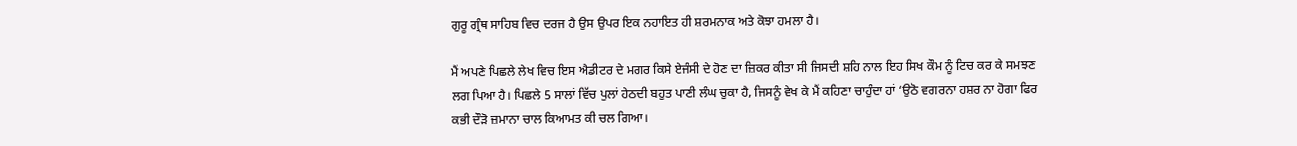ਗੁਰੂ ਗ੍ਰੰਥ ਸਾਹਿਬ ਵਿਚ ਦਰਜ ਹੈ ਉਸ ਉਪਰ ਇਕ ਨਹਾਇਤ ਹੀ ਸ਼ਰਮਨਾਕ ਅਤੇ ਕੋਝਾ ਹਮਲਾ ਹੈ।

ਮੈਂ ਅਪਣੇ ਪਿਛਲੇ ਲੇਖ ਵਿਚ ਇਸ ਐਡੀਟਰ ਦੇ ਮਗਰ ਕਿਸੇ ਏਜੰਸੀ ਦੇ ਹੋਣ ਦਾ ਜ਼ਿਕਰ ਕੀਤਾ ਸੀ ਜਿਸਦੀ ਸ਼ਹਿ ਨਾਲ ਇਹ ਸਿਖ ਕੌਮ ਨੂੰ ਟਿਚ ਕਰ ਕੇ ਸਮਝਣ ਲਗ ਪਿਆ ਹੈ। ਪਿਛਲੇ 5 ਸਾਲਾਂ ਵਿੱਚ ਪੁਲਾਂ ਹੇਠਦੀ ਬਹੁਤ ਪਾਣੀ ਲੰਘ ਚੁਕਾ ਹੈ, ਜਿਸਨੂੰ ਵੇਖ ਕੇ ਮੈਂ ਕਹਿਣਾ ਚਾਹੁੰਦਾ ਹਾਂ ‘ਉਠੋ ਵਗਰਨਾ ਹਸ਼ਰ ਨਾ ਹੋਗਾ ਫਿਰ ਕਭੀ ਦੌੜੋ ਜ਼ਮਾਨਾ ਚਾਲ ਕਿਆਮਤ ਕੀ ਚਲ ਗਿਆ।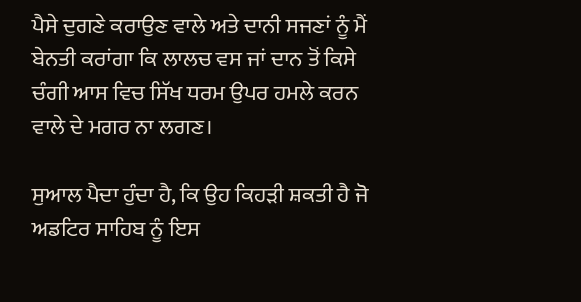ਪੈਸੇ ਦੁਗਣੇ ਕਰਾਉਣ ਵਾਲੇ ਅਤੇ ਦਾਨੀ ਸਜਣਾਂ ਨੂੰ ਮੈਂ ਬੇਨਤੀ ਕਰਾਂਗਾ ਕਿ ਲਾਲਚ ਵਸ ਜਾਂ ਦਾਨ ਤੋਂ ਕਿਸੇ ਚੰਗੀ ਆਸ ਵਿਚ ਸਿੱਖ ਧਰਮ ਉਪਰ ਹਮਲੇ ਕਰਨ ਵਾਲੇ ਦੇ ਮਗਰ ਨਾ ਲਗਣ।

ਸੁਆਲ ਪੈਦਾ ਹੁੰਦਾ ਹੈ, ਕਿ ਉਹ ਕਿਹੜੀ ਸ਼ਕਤੀ ਹੈ ਜੋ ਅਡਟਿਰ ਸਾਹਿਬ ਨੂੰ ਇਸ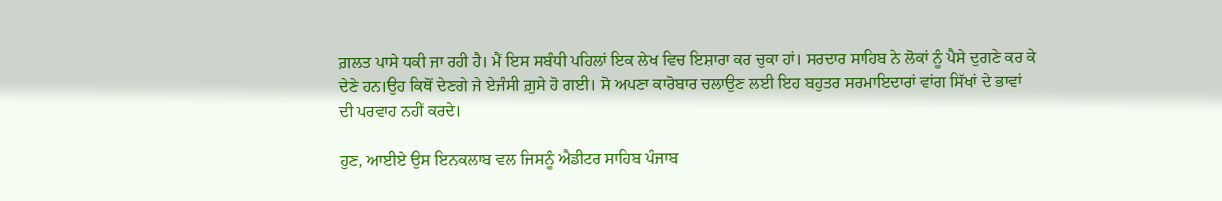ਗ਼ਲਤ ਪਾਸੇ ਧਕੀ ਜਾ ਰਹੀ ਹੈ। ਮੈਂ ਇਸ ਸਬੰਧੀ ਪਹਿਲਾਂ ਇਕ ਲੇਖ ਵਿਚ ਇਸ਼ਾਰਾ ਕਰ ਚੁਕਾ ਹਾਂ। ਸਰਦਾਰ ਸਾਹਿਬ ਨੇ ਲੋਕਾਂ ਨੂੰ ਪੈਸੇ ਦੁਗਣੇ ਕਰ ਕੇ ਦੇਣੇ ਹਨ।ਉਹ ਕਿਥੋਂ ਦੇਣਗੇ ਜੇ ਏਜੰਸੀ ਗ਼ੁਸੇ ਹੋ ਗਈ। ਸੋ ਅਪਣਾ ਕਾਰੋਬਾਰ ਚਲਾਉਣ ਲਈ ਇਹ ਬਹੁਤਰ ਸਰਮਾਇਦਾਰਾਂ ਵਾਂਗ ਸਿੱਖਾਂ ਦੇ ਭਾਵਾਂ ਦੀ ਪਰਵਾਹ ਨਹੀਂ ਕਰਦੇ।

ਹੁਣ, ਆਈਏ ਉਸ ਇਨਕਲਾਬ ਵਲ ਜਿਸਨੂੰ ਐਡੀਟਰ ਸਾਹਿਬ ਪੰਜਾਬ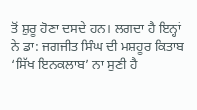ਤੋਂ ਸ਼ੁਰੂ ਹੋਣਾ ਦਸਦੇ ਹਨ। ਲਗਦਾ ਹੈ ਇਨ੍ਹਾਂ ਨੇ ਡਾ: ਜਗਜੀਤ ਸਿੰਘ ਦੀ ਮਸ਼ਹੂਰ ਕਿਤਾਬ ‘ਸਿੱਖ ਇਨਕਲਾਬ’ ਨਾ ਸੁਣੀ ਹੈ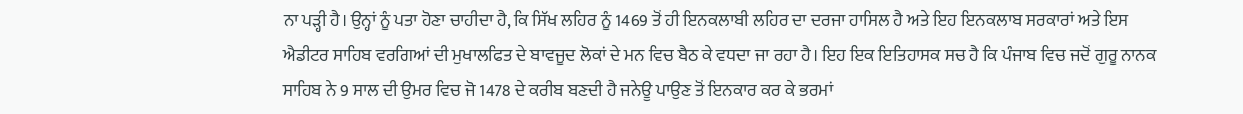ਨਾ ਪੜ੍ਹੀ ਹੈ। ਉਨ੍ਹਾਂ ਨੂੰ ਪਤਾ ਹੋਣਾ ਚਾਹੀਦਾ ਹੈ, ਕਿ ਸਿੱਖ ਲਹਿਰ ਨੂੰ 1469 ਤੋਂ ਹੀ ਇਨਕਲਾਬੀ ਲਹਿਰ ਦਾ ਦਰਜਾ ਹਾਸਿਲ ਹੈ ਅਤੇ ਇਹ ਇਨਕਲਾਬ ਸਰਕਾਰਾਂ ਅਤੇ ਇਸ ਐਡੀਟਰ ਸਾਹਿਬ ਵਰਗਿਆਂ ਦੀ ਮੁਖਾਲਫਿਤ ਦੇ ਬਾਵਜੂਦ ਲੋਕਾਂ ਦੇ ਮਨ ਵਿਚ ਬੈਠ ਕੇ ਵਧਦਾ ਜਾ ਰਹਾ ਹੈ। ਇਹ ਇਕ ਇਤਿਹਾਸਕ ਸਚ ਹੈ ਕਿ ਪੰਜਾਬ ਵਿਚ ਜਦੋਂ ਗੁਰੂ ਨਾਨਕ ਸਾਹਿਬ ਨੇ 9 ਸਾਲ ਦੀ ਉਮਰ ਵਿਚ ਜੋ 1478 ਦੇ ਕਰੀਬ ਬਣਦੀ ਹੈ ਜਨੇਊ ਪਾਉਣ ਤੋਂ ਇਨਕਾਰ ਕਰ ਕੇ ਭਰਮਾਂ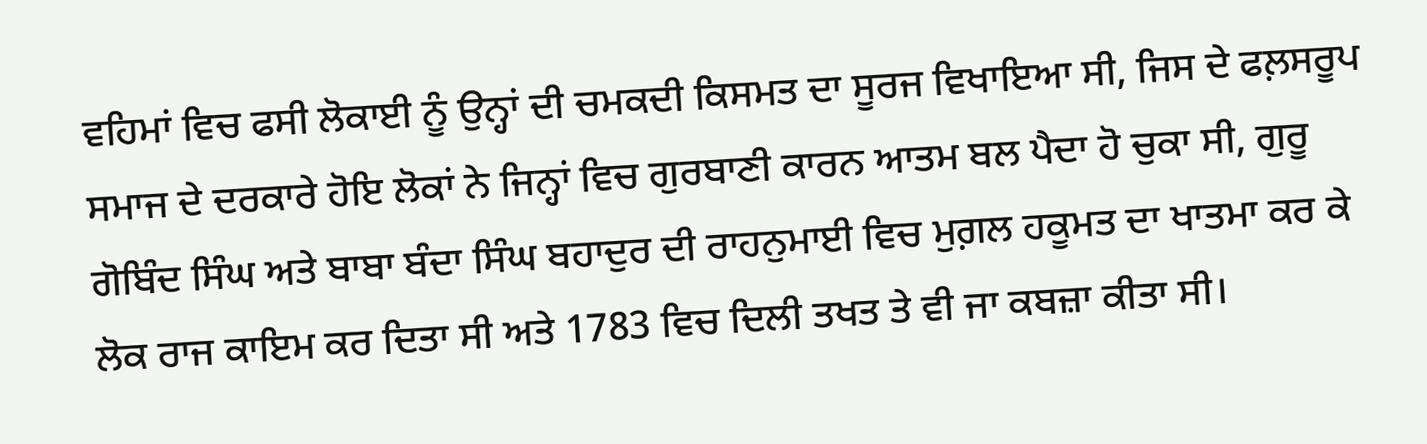ਵਹਿਮਾਂ ਵਿਚ ਫਸੀ ਲੋਕਾਈ ਨੂੰ ਉਨ੍ਹਾਂ ਦੀ ਚਮਕਦੀ ਕਿਸਮਤ ਦਾ ਸੂਰਜ ਵਿਖਾਇਆ ਸੀ, ਜਿਸ ਦੇ ਫਲ਼ਸਰੂਪ ਸਮਾਜ ਦੇ ਦਰਕਾਰੇ ਹੋਇ ਲੋਕਾਂ ਨੇ ਜਿਨ੍ਹਾਂ ਵਿਚ ਗੁਰਬਾਣੀ ਕਾਰਨ ਆਤਮ ਬਲ ਪੈਦਾ ਹੋ ਚੁਕਾ ਸੀ, ਗੁਰੂ ਗੋਬਿੰਦ ਸਿੰਘ ਅਤੇ ਬਾਬਾ ਬੰਦਾ ਸਿੰਘ ਬਹਾਦੁਰ ਦੀ ਰਾਹਨੁਮਾਈ ਵਿਚ ਮੁਗ਼ਲ ਹਕੂਮਤ ਦਾ ਖਾਤਮਾ ਕਰ ਕੇ ਲੋਕ ਰਾਜ ਕਾਇਮ ਕਰ ਦਿਤਾ ਸੀ ਅਤੇ 1783 ਵਿਚ ਦਿਲੀ ਤਖਤ ਤੇ ਵੀ ਜਾ ਕਬਜ਼ਾ ਕੀਤਾ ਸੀ।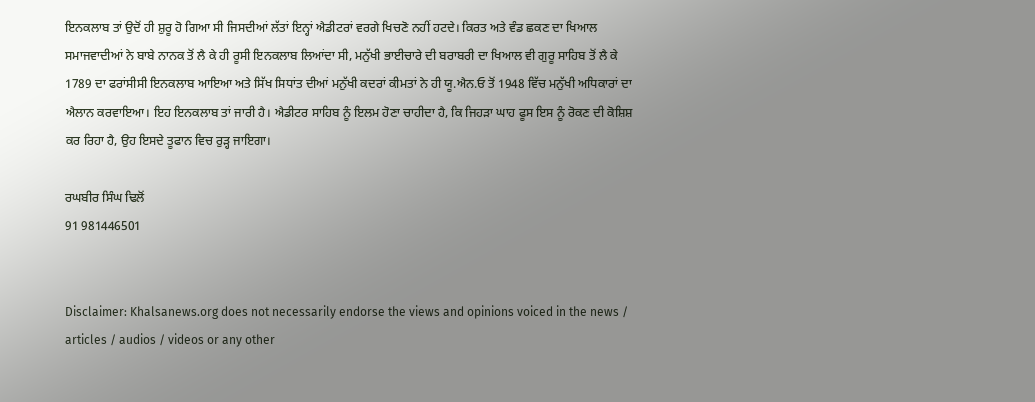ਇਨਕਲਾਬ ਤਾਂ ਉਦੋਂ ਹੀ ਸ਼ੁਰੂ ਹੋ ਗਿਆ ਸੀ ਜਿਸਦੀਆਂ ਲੱਤਾਂ ਇਨ੍ਹਾਂ ਐਡੀਟਰਾਂ ਵਰਗੇ ਖਿਚਣੋ ਨਹੀਂ ਹਟਦੇ। ਕਿਰਤ ਅਤੇ ਵੰਡ ਛਕਣ ਦਾ ਖਿਆਲ ਸਮਾਜਵਾਦੀਆਂ ਨੇ ਬਾਬੇ ਨਾਨਕ ਤੋਂ ਲੈ ਕੇ ਹੀ ਰੂਸੀ ਇਨਕਲਾਬ ਲਿਆਂਦਾ ਸੀ, ਮਨੁੱਖੀ ਭਾਈਚਾਰੇ ਦੀ ਬਰਾਬਰੀ ਦਾ ਖਿਆਲ ਵੀ ਗੁਰੂ ਸਾਹਿਬ ਤੋਂ ਲੈ ਕੇ 1789 ਦਾ ਫਰਾਂਸੀਸੀ ਇਨਕਲਾਬ ਆਇਆ ਅਤੇ ਸਿੱਖ ਸਿਧਾਂਤ ਦੀਆਂ ਮਨੁੱਖੀ ਕਦਰਾਂ ਕੀਮਤਾਂ ਨੇ ਹੀ ਯੂ.ਐਨ.ਓ ਤੋਂ 1948 ਵਿੱਚ ਮਨੁੱਖੀ ਅਧਿਕਾਰਾਂ ਦਾ ਐਲਾਨ ਕਰਵਾਇਆ। ਇਹ ਇਨਕਲਾਬ ਤਾਂ ਜਾਰੀ ਹੈ। ਐਡੀਟਰ ਸਾਹਿਬ ਨੂੰ ਇਲਮ ਹੋਣਾ ਚਾਹੀਦਾ ਹੈ, ਕਿ ਜਿਹੜਾ ਘਾਹ ਫੂਸ ਇਸ ਨੂੰ ਰੋਕਣ ਦੀ ਕੋਸ਼ਿਸ਼ ਕਰ ਰਿਹਾ ਹੈ, ਉਹ ਇਸਦੇ ਤੂਫਾਨ ਵਿਚ ਰੁੜ੍ਹ ਜਾਇਗਾ।

ਰਘਬੀਰ ਸਿੰਘ ਢਿਲੋਂ
91 981446501


Disclaimer: Khalsanews.org does not necessarily endorse the views and opinions voiced in the news / articles / audios / videos or any other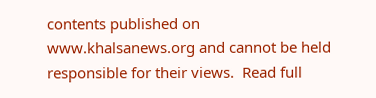contents published on www.khalsanews.org and cannot be held responsible for their views.  Read full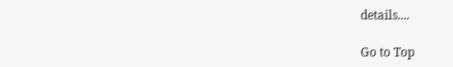details....

Go to Top